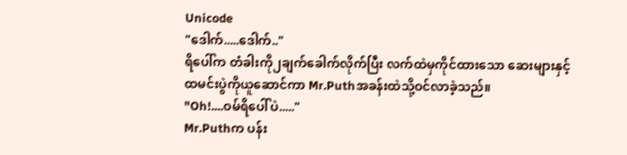Unicode
"ဒေါက်.....ဒေါက်.."
ရိပေါ်က တံခါးကို၂ချက်ခေါက်လိုက်ပြီး လက်ထဲမှကိုင်ထားသော ဆေးများနှင့်ထမင်းပွဲကိုယူဆောင်ကာ Mr.Puthအခန်းထဲသို့ဝင်လာခဲ့သည်။
"Oh!....ဝမ်ရိပေါ်ပဲ....."
Mr.Puthက ပန်း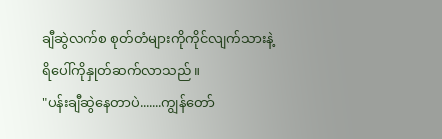ချီဆွဲလက်စ စုတ်တံများကိုကိုင်လျက်သားနဲ့ ရိပေါ်ကိုနှုတ်ဆက်လာသည် ။
"ပန်းချီဆွဲနေတာပဲ.......ကျွန်တော်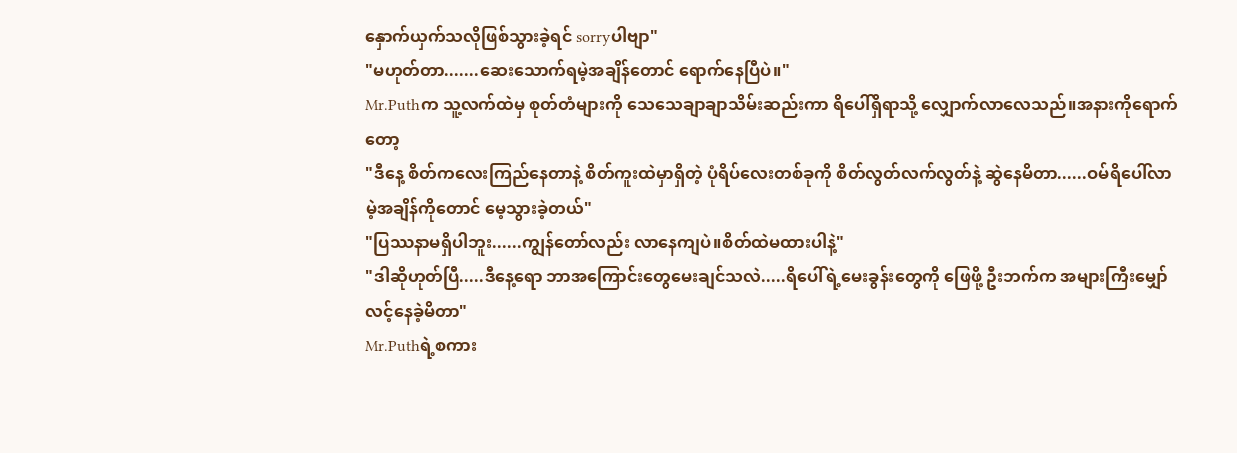နှောက်ယှက်သလိုဖြစ်သွားခဲ့ရင် sorryပါဗျာ"
"မဟုတ်တာ.......ဆေးသောက်ရမဲ့အချိန်တောင် ရောက်နေပြီပဲ။"
Mr.Puthက သူ့လက်ထဲမှ စုတ်တံများကို သေသေချာချာသိမ်းဆည်းကာ ရိပေါ်ရှိရာသို့ လျှောက်လာလေသည်။အနားကိုရောက်တော့
"ဒီနေ့ စိတ်ကလေးကြည်နေတာနဲ့ စိတ်ကူးထဲမှာရှိတဲ့ ပုံရိပ်လေးတစ်ခုကို စိတ်လွတ်လက်လွတ်နဲ့ ဆွဲနေမိတာ......ဝမ်ရိပေါ်လာမဲ့အချိန်ကိုတောင် မေ့သွားခဲ့တယ်"
"ပြဿနာမရှိပါဘူး......ကျွန်တော်လည်း လာနေကျပဲ။စိတ်ထဲမထားပါနဲ့"
"ဒါဆိုဟုတ်ပြီ.....ဒီနေ့ရော ဘာအကြောင်းတွေမေးချင်သလဲ.....ရိပေါ်ရဲ့မေးခွန်းတွေကို ဖြေဖို့ ဦးဘက်က အများကြီးမျှော်လင့်နေခဲ့မိတာ"
Mr.Puthရဲ့စကား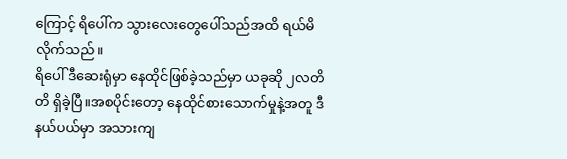ကြောင့် ရိပေါ်က သွားလေးတွေပေါ်သည်အထိ ရယ်မိလိုက်သည်။
ရိပေါ် ဒီဆေးရုံမှာ နေထိုင်ဖြစ်ခဲ့သည်မှာ ယခုဆို ၂လတိတိ ရှိခဲ့ပြီ။အစပိုင်းတော့ နေထိုင်စားသောက်မှုနဲ့အတူ ဒီနယ်ပယ်မှာ အသားကျ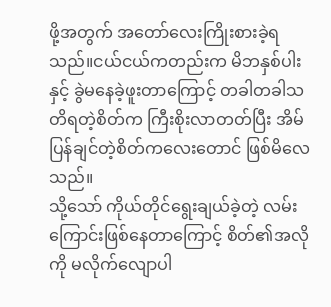ဖို့အတွက် အတော်လေးကြိုးစားခဲ့ရသည်။ငယ်ငယ်ကတည်းက မိဘနှစ်ပါးနှင့် ခွဲမနေခဲ့ဖူးတာကြောင့် တခါတခါသတိရတဲ့စိတ်က ကြီးစိုးလာတတ်ပြီး အိမ်ပြန်ချင်တဲ့စိတ်ကလေးတောင် ဖြစ်မိလေသည်။
သို့သော် ကိုယ်တိုင်ရွေးချယ်ခဲ့တဲ့ လမ်းကြောင်းဖြစ်နေတာကြောင့် စိတ်၏အလိုကို မလိုက်လျောပါ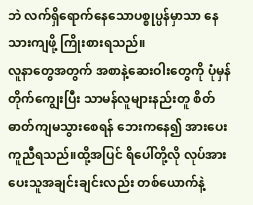ဘဲ လက်ရှိရောက်နေသောပစ္စုပ္ပန်မှာသာ နေသားကျဖို့ ကြိုးစားရသည်။
လူနာတွေအတွက် အစာနဲ့ဆေးဝါးတွေကို ပုံမှန်တိုက်ကျွေးပြီး သာမန်လူများနည်းတူ စိတ်ဓာတ်ကျမသွားစေရန် ဘေးကနေ၍ အားပေးကူညီရသည်။ထို့အပြင် ရိပေါ်တို့လို လုပ်အားပေးသူအချင်းချင်းလည်း တစ်ယောက်နဲ့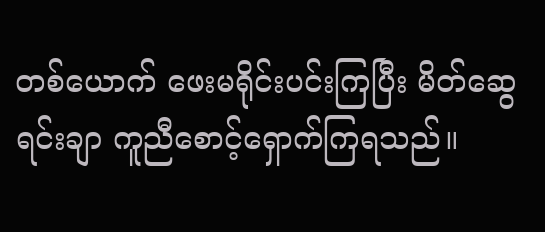တစ်ယောက် ဖေးမရိုင်းပင်းကြပြီး မိတ်ဆွေရင်းချာ ကူညီစောင့်ရှောက်ကြရသည်။